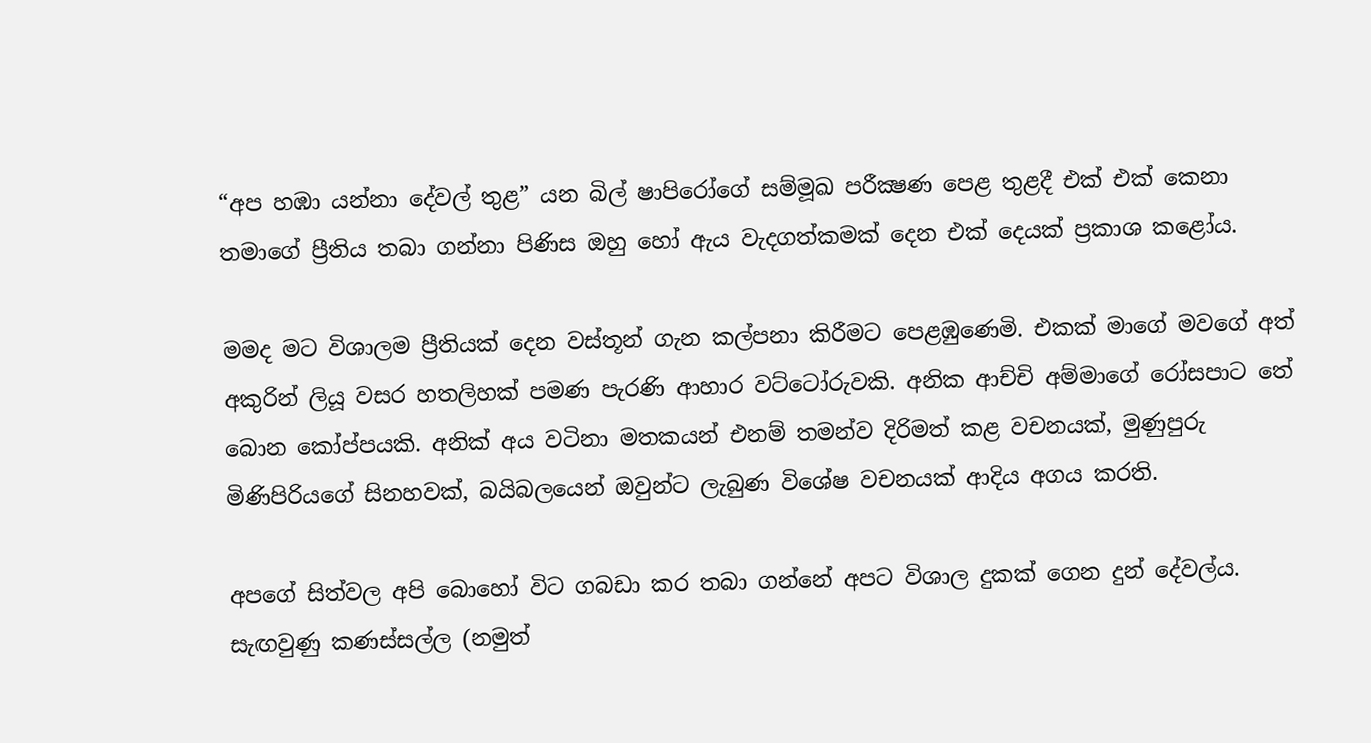“අප හඹා යන්නා දේවල් තුළ” යන බිල් ෂාපිරෝගේ සම්මූඛ පරීක්‍ෂණ පෙළ තුළදී එක් එක් කෙනා තමාගේ ප්‍රීතිය තබා ගන්නා පිණිස ඔහු හෝ ඇය වැදගත්කමක් දෙන එක් දෙයක් ප්‍රකාශ කළෝය.

මමද මට විශාලම ප්‍රීතියක් දෙන වස්තූන් ගැන කල්පනා කිරීමට පෙළඹුණෙමි. එකක් මාගේ මවගේ අත් අකුරින් ලියූ වසර හතලිහක් පමණ පැරණි ආහාර වට්ටෝරුවකි. අනික ආච්චි අම්මාගේ රෝසපාට තේ බොන කෝප්පයකි. අනික් අය වටිනා මතකයන් එනම් තමන්ව දිරිමත් කළ වචනයක්, මුණුපුරු මිණිපිරියගේ සිනහවක්, බයිබලයෙන් ඔවුන්ට ලැබුණ විශේෂ වචනයක් ආදිය අගය කරති.

අපගේ සිත්වල අපි බොහෝ විට ගබඩා කර තබා ගන්නේ අපට විශාල දුකක් ගෙන දුන් දේවල්ය. සැඟවුණු කණස්සල්ල (නමුත්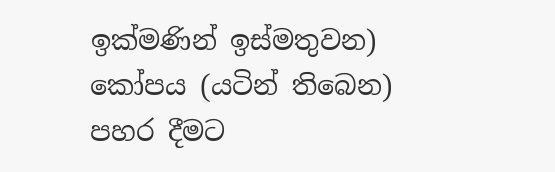ඉක්මණින් ඉස්මතුවන) කෝපය (යටින් තිබෙන) පහර දීමට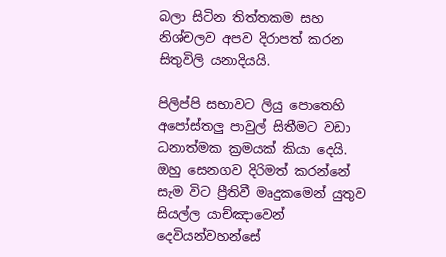බලා සිටින තිත්තකම සහ නිශ්චලව අපව දිරාපත් කරන සිතුවිලි යනාදියයි.

පිලිප්පි සභාවට ලියු පොතෙහි අපෝස්තලු පාවුල් සිතීමට වඩා ධනාත්මක ක්‍රමයක් කියා දෙයි. ඔහු සෙනගව දිරිමත් කරන්නේ සැම විට ප්‍රීතිවී මෘදුකමෙන් යුතුව සියල්ල යාච්ඤාවෙන් දෙවියන්වහන්සේ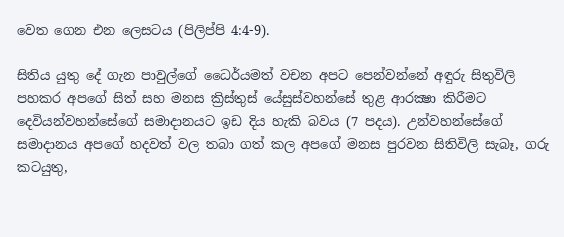වෙත ගෙන එන ලෙසටය (පිලිප්පි 4:4-9).

සිතිය යුතු දේ ගැන පාවුල්ගේ ධෛර්යමත් වචන අපට පෙන්වන්නේ අඳුරු සිතුවිලි පහකර අපගේ සිත් සහ මනස ක්‍රිස්තුස් යේසුස්වහන්සේ තුළ ආරක්‍ෂා කිරීමට දෙවියන්වහන්සේගේ සමාදානයට ඉඩ දිය හැකි බවය (7 පදය). උන්වහන්සේගේ සමාදානය අපගේ හදවත් වල තබා ගත් කල අපගේ මනස පුරවන සිතිවිලි සැබෑ, ගරු කටයුතු,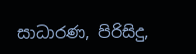සාධාරණ, පිරිසිදු,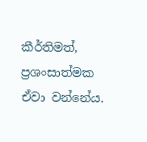කීර්තිමත්, ප්‍රශංසාත්මක ඒවා වන්නේය.